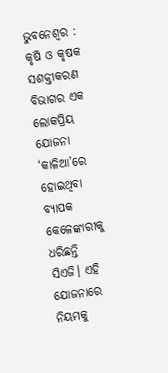ଭୁବନେଶ୍ବର : କୃଷି ଓ କୃଷକ ସଶକ୍ତୀକରଣ ବିଭାଗର ଏକ ଲୋକପ୍ରିୟ ଯୋଜନା ‘କାଳିଆ’ରେ ହୋଇଥିବା ବ୍ୟାପକ କେଳେଙ୍କାରୀକୁ ଧରିଛନ୍ତି ସିଏଜି। ଏହି ଯୋଜନାରେ ନିୟମକୁ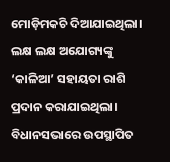ମୋଡ଼ିମକଚି ଦିଆଯାଇଥିଲା। ଲକ୍ଷ ଲକ୍ଷ ଅଯୋଗ୍ୟଙ୍କୁ ‘କାଳିଆ’ ସହାୟତା ରାଶି ପ୍ରଦାନ କରାଯାଇଥିଲା। ବିଧାନସଭାରେ ଉପସ୍ଥାପିତ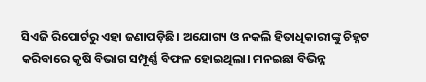ସିଏଜି ରିପୋର୍ଟରୁ ଏହା ଜଣାପଡ଼ିଛି। ଅଯୋଗ୍ୟ ଓ ନକଲି ହିତାଧିକାରୀଙ୍କୁ ଚିହ୍ନଟ କରିବାରେ କୃଷି ବିଭାଗ ସମ୍ପୂର୍ଣ୍ଣ ବିଫଳ ହୋଇଥିଲା। ମନଇଛା ବିଭିନ୍ନ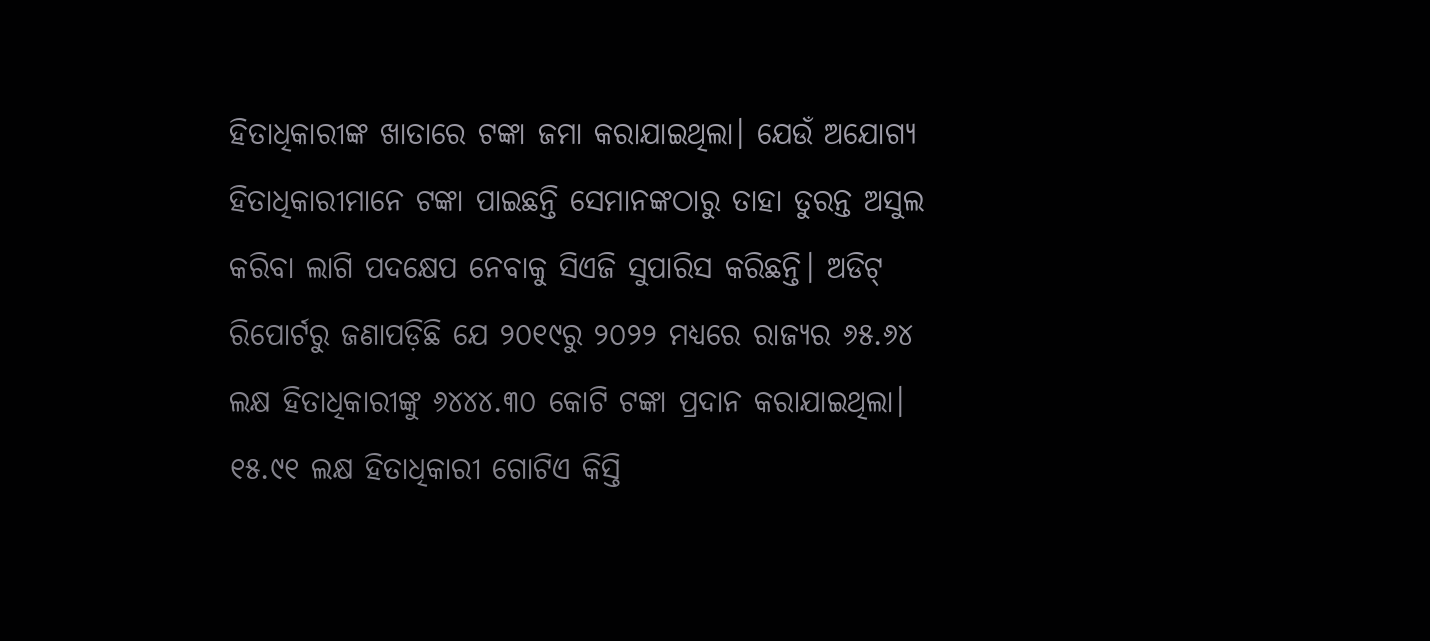ହିତାଧିକାରୀଙ୍କ ଖାତାରେ ଟଙ୍କା ଜମା କରାଯାଇଥିଲା। ଯେଉଁ ଅଯୋଗ୍ୟ ହିତାଧିକାରୀମାନେ ଟଙ୍କା ପାଇଛନ୍ତି ସେମାନଙ୍କଠାରୁ ତାହା ତୁରନ୍ତ ଅସୁଲ କରିବା ଲାଗି ପଦକ୍ଷେପ ନେବାକୁ ସିଏଜି ସୁପାରିସ କରିଛନ୍ତି। ଅଡିଟ୍ ରିପୋର୍ଟରୁ ଜଣାପଡ଼ିଛି ଯେ ୨୦୧୯ରୁ ୨୦୨୨ ମଧ୍ୟରେ ରାଜ୍ୟର ୬୫.୬୪ ଲକ୍ଷ ହିତାଧିକାରୀଙ୍କୁ ୬୪୪୪.୩୦ କୋଟି ଟଙ୍କା ପ୍ରଦାନ କରାଯାଇଥିଲା। ୧୫.୯୧ ଲକ୍ଷ ହିତାଧିକାରୀ ଗୋଟିଏ କିସ୍ତି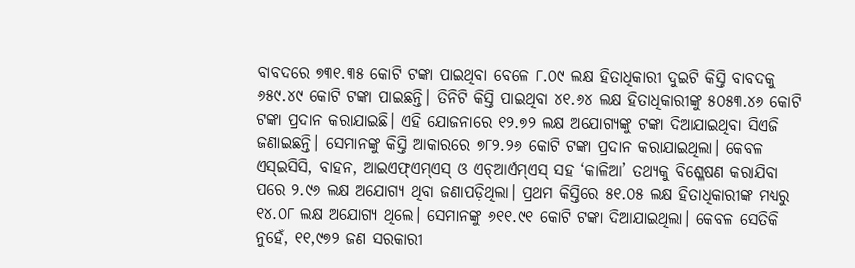ବାବଦରେ ୭୩୧.୩୫ କୋଟି ଟଙ୍କା ପାଇଥିବା ବେଳେ ୮.୦୯ ଲକ୍ଷ ହିତାଧିକାରୀ ଦୁଇଟି କିସ୍ତି ବାବଦକୁ ୬୫୯.୪୯ କୋଟି ଟଙ୍କା ପାଇଛନ୍ତି। ତିନିଟି କିସ୍ତି ପାଇଥିବା ୪୧.୬୪ ଲକ୍ଷ ହିତାଧିକାରୀଙ୍କୁ ୫୦୫୩.୪୬ କୋଟି ଟଙ୍କା ପ୍ରଦାନ କରାଯାଇଛି। ଏହି ଯୋଜନାରେ ୧୨.୭୨ ଲକ୍ଷ ଅଯୋଗ୍ୟଙ୍କୁ ଟଙ୍କା ଦିଆଯାଇଥିବା ସିଏଜି ଜଣାଇଛନ୍ତି। ସେମାନଙ୍କୁ କିସ୍ତି ଆକାରରେ ୭୮୨.୨୬ କୋଟି ଟଙ୍କା ପ୍ରଦାନ କରାଯାଇଥିଲା। କେବଳ ଏସ୍ଇସିସି, ବାହନ, ଆଇଏଫ୍ଏମ୍ଏସ୍ ଓ ଏଚ୍ଆର୍ଏମ୍ଏସ୍ ସହ ‘କାଳିଆ’ ତଥ୍ୟକୁ ବିଶ୍ଳେଷଣ କରାଯିବା ପରେ ୨.୯୬ ଲକ୍ଷ ଅଯୋଗ୍ୟ ଥିବା ଜଣାପଡ଼ିଥିଲା। ପ୍ରଥମ କିସ୍ତିରେ ୫୧.୦୫ ଲକ୍ଷ ହିତାଧିକାରୀଙ୍କ ମଧ୍ୟରୁ ୧୪.୦୮ ଲକ୍ଷ ଅଯୋଗ୍ୟ ଥିଲେ। ସେମାନଙ୍କୁ ୬୧୧.୯୧ କୋଟି ଟଙ୍କା ଦିଆଯାଇଥିଲା। କେବଳ ସେତିକି ନୁହେଁ, ୧୧,୯୭୨ ଜଣ ସରକାରୀ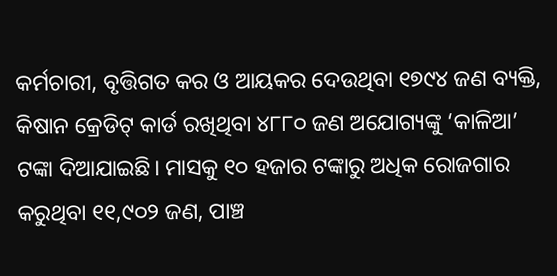କର୍ମଚାରୀ, ବୃତ୍ତିଗତ କର ଓ ଆୟକର ଦେଉଥିବା ୧୭୯୪ ଜଣ ବ୍ୟକ୍ତି, କିଷାନ କ୍ରେଡିଟ୍ କାର୍ଡ ରଖିଥିବା ୪୮୮୦ ଜଣ ଅଯୋଗ୍ୟଙ୍କୁ ‘କାଳିଆ’ ଟଙ୍କା ଦିଆଯାଇଛି। ମାସକୁ ୧୦ ହଜାର ଟଙ୍କାରୁ ଅଧିକ ରୋଜଗାର କରୁଥିବା ୧୧,୯୦୨ ଜଣ, ପାଞ୍ଚ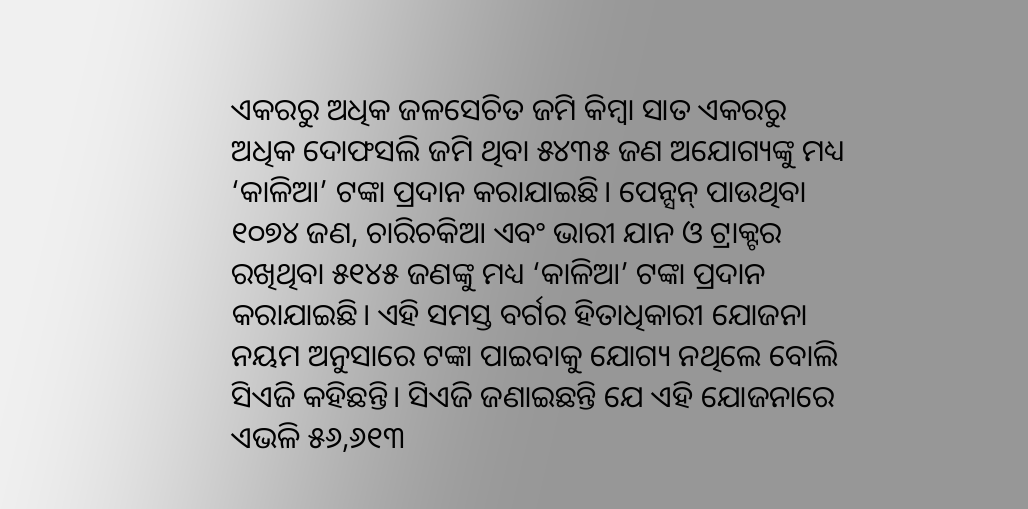ଏକରରୁ ଅଧିକ ଜଳସେଚିତ ଜମି କିମ୍ବା ସାତ ଏକରରୁ ଅଧିକ ଦୋଫସଲି ଜମି ଥିବା ୫୪୩୫ ଜଣ ଅଯୋଗ୍ୟଙ୍କୁ ମଧ୍ୟ ‘କାଳିଆ’ ଟଙ୍କା ପ୍ରଦାନ କରାଯାଇଛି। ପେନ୍ସନ୍ ପାଉଥିବା ୧୦୭୪ ଜଣ, ଚାରିଚକିଆ ଏବଂ ଭାରୀ ଯାନ ଓ ଟ୍ରାକ୍ଟର ରଖିଥିବା ୫୧୪୫ ଜଣଙ୍କୁ ମଧ୍ୟ ‘କାଳିଆ’ ଟଙ୍କା ପ୍ରଦାନ କରାଯାଇଛି। ଏହି ସମସ୍ତ ବର୍ଗର ହିତାଧିକାରୀ ଯୋଜନା ନୟମ ଅନୁସାରେ ଟଙ୍କା ପାଇବାକୁ ଯୋଗ୍ୟ ନଥିଲେ ବୋଲି ସିଏଜି କହିଛନ୍ତି। ସିଏଜି ଜଣାଇଛନ୍ତି ଯେ ଏହି ଯୋଜନାରେ ଏଭଳି ୫୬,୬୧୩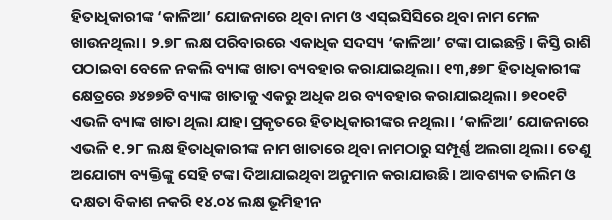ହିତାଧିକାରୀଙ୍କ ‘କାଳିଆ’ ଯୋଜନାରେ ଥିବା ନାମ ଓ ଏସ୍ଇସିସିରେ ଥିବା ନାମ ମେଳ ଖାଉନଥିଲା। ୨.୭୮ ଲକ୍ଷ ପରିବାରରେ ଏକାଧିକ ସଦସ୍ୟ ‘କାଳିଆ’ ଟଙ୍କା ପାଇଛନ୍ତି। କିସ୍ତି ରାଶି ପଠାଇବା ବେଳେ ନକଲି ବ୍ୟାଙ୍କ ଖାତା ବ୍ୟବହାର କରାଯାଇଥିଲା। ୧୩,୫୭୮ ହିତାଧିକାରୀଙ୍କ କ୍ଷେତ୍ରରେ ୬୪୭୭ଟି ବ୍ୟାଙ୍କ ଖାତାକୁ ଏକରୁ ଅଧିକ ଥର ବ୍ୟବହାର କରାଯାଇଥିଲା। ୭୧୦୧ଟି ଏଭଳି ବ୍ୟାଙ୍କ ଖାତା ଥିଲା ଯାହା ପ୍ରକୃତରେ ହିତାଧିକାରୀଙ୍କର ନଥିଲା। ‘କାଳିଆ’ ଯୋଜନାରେ ଏଭଳି ୧.୨୮ ଲକ୍ଷ ହିତାଧିକାରୀଙ୍କ ନାମ ଖାତାରେ ଥିବା ନାମଠାରୁ ସମ୍ପୂର୍ଣ୍ଣ ଅଲଗା ଥିଲା। ତେଣୁ ଅଯୋଗ୍ୟ ବ୍ୟକ୍ତିଙ୍କୁ ସେହି ଟଙ୍କା ଦିଆଯାଇଥିବା ଅନୁମାନ କରାଯାଉଛି। ଆବଶ୍ୟକ ତାଲିମ ଓ ଦକ୍ଷତା ବିକାଶ ନକରି ୧୪.୦୪ ଲକ୍ଷ ଭୂମିହୀନ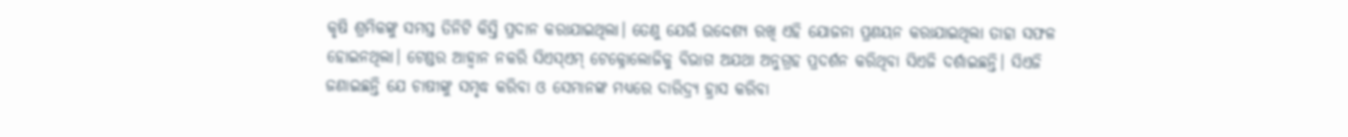କୃଷି ଶ୍ରମିକଙ୍କୁ ସମସ୍ତ ତିନିଟି କିସ୍ତି ପ୍ରଦାନ କରାଯାଇଥିଲା। ତେଣୁ ଯେଉଁ ଉଦ୍ଦେଶ୍ୟ ରଖି ଏହି ଯୋଜନା ପ୍ରଣୟନ କରାଯାଇଥିଲା ତାହା ସଫଳ ହୋଇନଥିଲା। ଟେଣ୍ଡର ଆହ୍ବାନ ନକରି ସିଏସ୍ଏମ୍ ଟେକ୍ନୋଲୋଜିକୁ ବିଭାଗ ଅଯଥା ଅନୁଗ୍ରହ ପ୍ରଦର୍ଶନ କରିଥିବା ସିଏଜି ଦର୍ଶାଇଛନ୍ତି। ସିଏଜି ଜଣାଇଛନ୍ତି ଯେ ଚାଷୀଙ୍କୁ ସମୃଦ୍ଧ କରିବା ଓ ସେମାନଙ୍କ ମଧ୍ୟରେ ଦାରିଦ୍ର୍ୟ ହ୍ରାସ କରିବା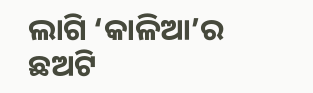ଲାଗି ‘କାଳିଆ’ର ଛଅଟି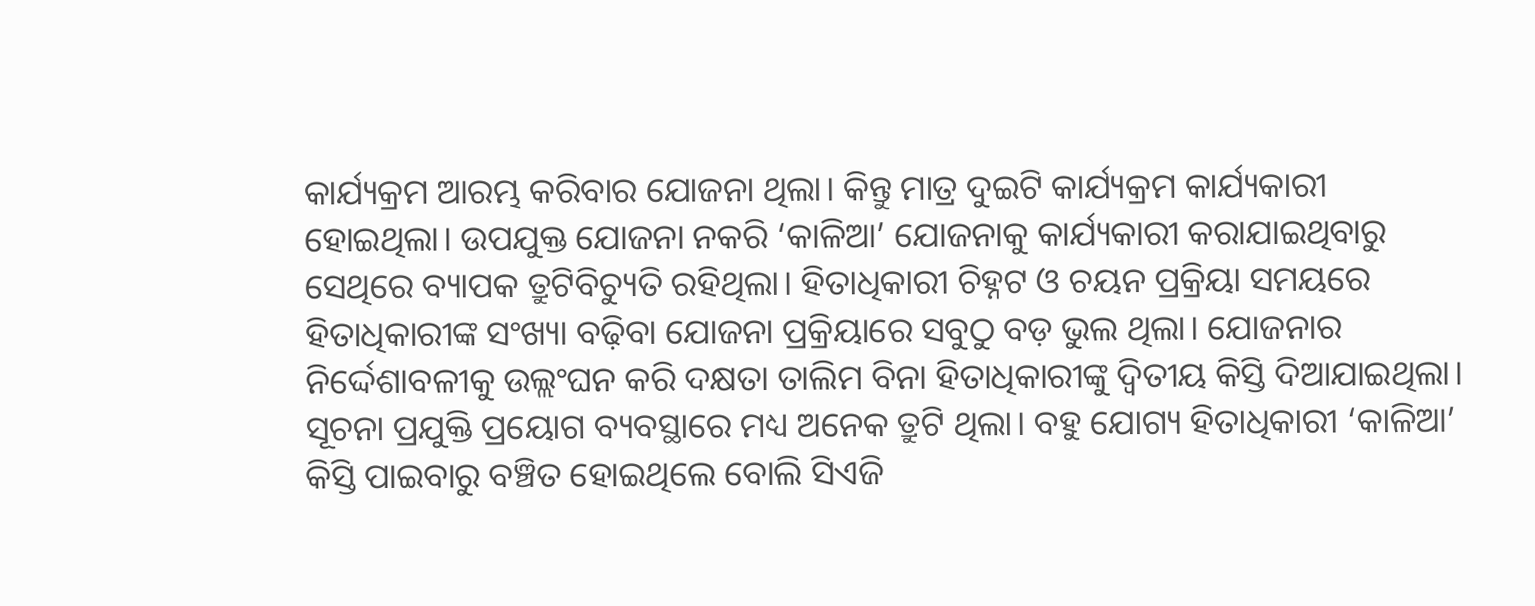କାର୍ଯ୍ୟକ୍ରମ ଆରମ୍ଭ କରିବାର ଯୋଜନା ଥିଲା। କିନ୍ତୁ ମାତ୍ର ଦୁଇଟି କାର୍ଯ୍ୟକ୍ରମ କାର୍ଯ୍ୟକାରୀ ହୋଇଥିଲା। ଉପଯୁକ୍ତ ଯୋଜନା ନକରି ‘କାଳିଆ’ ଯୋଜନାକୁ କାର୍ଯ୍ୟକାରୀ କରାଯାଇଥିବାରୁ ସେଥିରେ ବ୍ୟାପକ ତ୍ରୁଟିବିଚ୍ୟୁତି ରହିଥିଲା। ହିତାଧିକାରୀ ଚିହ୍ନଟ ଓ ଚୟନ ପ୍ରକ୍ରିୟା ସମୟରେ ହିତାଧିକାରୀଙ୍କ ସଂଖ୍ୟା ବଢ଼ିବା ଯୋଜନା ପ୍ରକ୍ରିୟାରେ ସବୁଠୁ ବଡ଼ ଭୁଲ ଥିଲା। ଯୋଜନାର ନିର୍ଦ୍ଦେଶାବଳୀକୁ ଉଲ୍ଲଂଘନ କରି ଦକ୍ଷତା ତାଲିମ ବିନା ହିତାଧିକାରୀଙ୍କୁ ଦ୍ବିତୀୟ କିସ୍ତି ଦିଆଯାଇଥିଲା। ସୂଚନା ପ୍ରଯୁକ୍ତି ପ୍ରୟୋଗ ବ୍ୟବସ୍ଥାରେ ମଧ୍ୟ ଅନେକ ତ୍ରୁଟି ଥିଲା। ବହୁ ଯୋଗ୍ୟ ହିତାଧିକାରୀ ‘କାଳିଆ’ କିସ୍ତି ପାଇବାରୁ ବଞ୍ଚିତ ହୋଇଥିଲେ ବୋଲି ସିଏଜି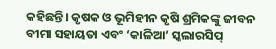କହିଛନ୍ତି। କୃଷକ ଓ ଭୂମିହୀନ କୃଷି ଶ୍ରମିକଙ୍କୁ ଜୀବନ ବୀମା ସହାୟତା ଏବଂ ‘କାଳିଆ’ ସ୍କଲାରସିପ୍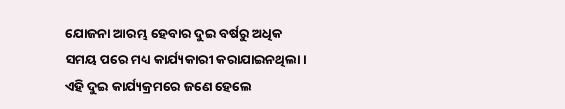ଯୋଜନା ଆରମ୍ଭ ହେବାର ଦୁଇ ବର୍ଷରୁ ଅଧିକ ସମୟ ପରେ ମଧ୍ୟ କାର୍ଯ୍ୟକାରୀ କରାଯାଇନଥିଲା। ଏହି ଦୁଇ କାର୍ଯ୍ୟକ୍ରମରେ ଜଣେ ହେଲେ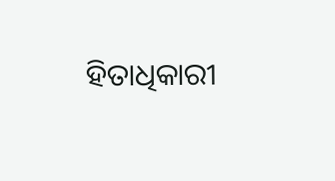ହିତାଧିକାରୀ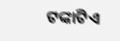ଟଙ୍କାଟିଏ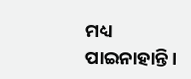ମଧ୍ୟ ପାଇନାହାନ୍ତି।